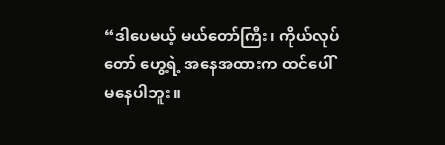“ဒါပေမယ့် မယ်တော်ကြီး၊ ကိုယ်လုပ်တော် ဟွေ့ရဲ့ အနေအထားက ထင်ပေါ်မနေပါဘူး။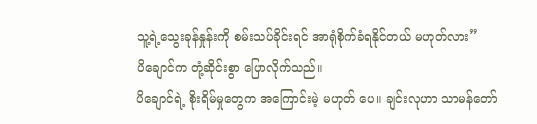သူ့ရဲ့သွေးခုန်နှုန်းကို စမ်းသပ်ခိုင်းရင် အာရုံစိုက်ခံရနိုင်တယ် မဟုတ်လား”
ပိချောင်က တုံ့ဆိုင်းစွာ ပြောလိုက်သည်။
ပိချောင်ရဲ့ စိုးရိမ်မှုတွေက အကြောင်းမဲ့ မဟုတ် ပေ။ ချင်းလုဟာ သာမန်တော်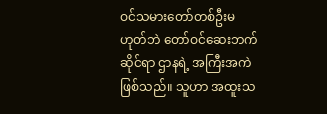ဝင်သမားတော်တစ်ဦးမဟုတ်ဘဲ တော်ဝင်ဆေးဘက်ဆိုင်ရာ ဌာနရဲ့ အကြီးအကဲဖြစ်သည်။ သူဟာ အထူးသ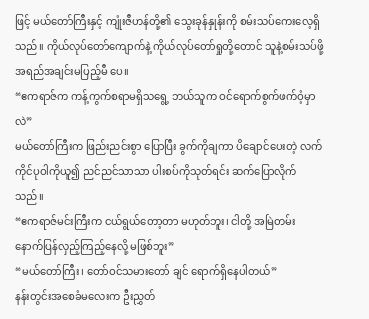ဖြင့် မယ်တော်ကြီးနှင့် ကျုံးဇီဟန်တို့၏ သွေးခုန်နှုန်းကို စမ်းသပ်ကေးလေ့ရှိသည်။ ကိုယ်လုပ်တော်ကျောက်နဲ့ ကိုယ်လုပ်တော်ရှုတို့တောင် သူနဲ့စမ်းသပ်ဖို့ အရည်အချင်းမပြည့်မီ ပေ။
“ဧကရာဇ်က ကန့်ကွက်စရာမရှိသရွေ့ ဘယ်သူက ဝင်ရောက်စွက်ဖက်ဝံ့မှာလဲ”
မယ်တော်ကြီးက ဖြည်းညင်းစွာ ပြောပြီး ခွက်ကိုချကာ ပိချောင်ပေးတဲ့ လက်ကိုင်ပုဝါကိုယူ၍ ညင်ညင်သာသာ ပါးစပ်ကိုသုတ်ရင်း ဆက်ပြောလိုက်သည်။
“ဧကရာဇ်မင်းကြီးက ငယ်ရွယ်တော့တာ မဟုတ်ဘူး၊ ငါတို့ အမြဲတမ်း နောက်ပြန်လှည့်ကြည့်နေလို့ မဖြစ်ဘူး”
“မယ်တော်ကြီး၊ တော်ဝင်သမားတော် ချင် ရောက်ရှိနေပါတယ်”
နန်းတွင်းအစေခံမလေးက ဦးညွှတ်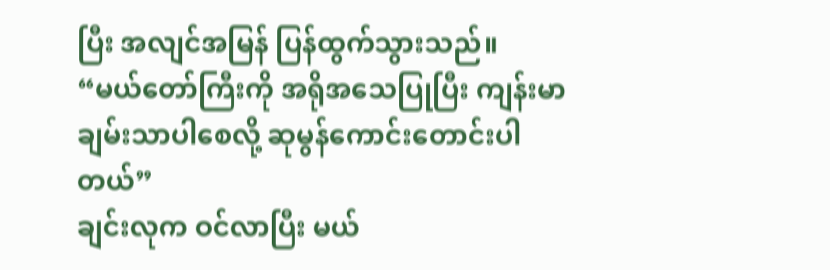ပြီး အလျင်အမြန် ပြန်ထွက်သွားသည်။
“မယ်တော်ကြီးကို အရိုအသေပြုပြီး ကျန်းမာချမ်းသာပါစေလို့ ဆုမွန်ကောင်းတောင်းပါတယ်”
ချင်းလုက ဝင်လာပြီး မယ်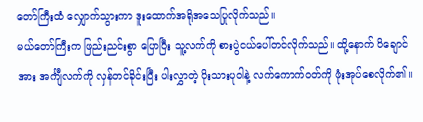တော်ကြီးထံ လျှောက်သွားကာ ဒူးထောက်အရိုအသေပြုလိုက်သည်။
မယ်တော်ကြီးက ဖြည်းညင်းစွာ ပြောပြီး သူ့လက်ကို စားပွဲငယ်ပေါ်တင်လိုက်သည်။ ထို့နောက် ပိချောင်အား အင်္ကျီလက်ကို လှန်တင်ခိုင်းပြီး ပါးလွှာတဲ့ ပိုးသားပုဝါနဲ့ လက်ကောက်ဝတ်ကို ဖုံးအုပ်စေလိုက်၏။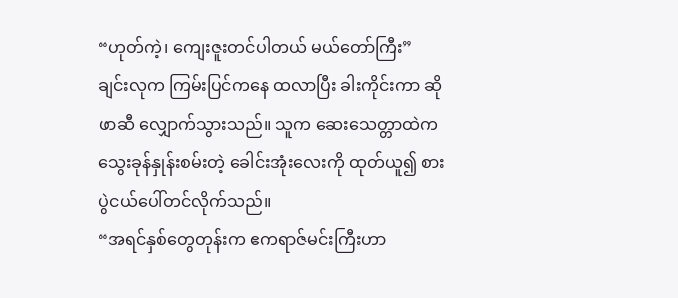“ဟုတ်ကဲ့၊ ကျေးဇူးတင်ပါတယ် မယ်တော်ကြီး”
ချင်းလုက ကြမ်းပြင်ကနေ ထလာပြီး ခါးကိုင်းကာ ဆိုဖာဆီ လျှောက်သွားသည်။ သူက ဆေးသေတ္တာထဲက သွေးခုန်နှုန်းစမ်းတဲ့ ခေါင်းအုံးလေးကို ထုတ်ယူ၍ စားပွဲငယ်ပေါ်တင်လိုက်သည်။
“အရင်နှစ်တွေတုန်းက ဧကရာဇ်မင်းကြီးဟာ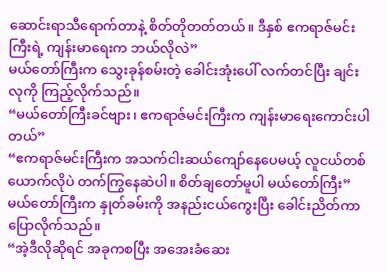ဆောင်းရာသီရောက်တာနဲ့ စိတ်တိုတတ်တယ်။ ဒီနှစ် ဧကရာဇ်မင်းကြီးရဲ့ ကျန်းမာရေးက ဘယ်လိုလဲ”
မယ်တော်ကြီးက သွေးခုန်စမ်းတဲ့ ခေါင်းအုံးပေါ် လက်တင်ပြီး ချင်းလုကို ကြည့်လိုက်သည်။
“မယ်တော်ကြီးခင်ဗျား၊ ဧကရာဇ်မင်းကြီးက ကျန်းမာရေးကောင်းပါတယ်”
“ဧကရာဇ်မင်းကြီးက အသက်ငါးဆယ်ကျော်နေပေမယ့် လူငယ်တစ်ယောက်လိုပဲ တက်ကြွနေဆဲပါ။ စိတ်ချတော်မူပါ မယ်တော်ကြီး”
မယ်တော်ကြီးက နှုတ်ခမ်းကို အနည်းငယ်ကွေးပြီး ခေါင်းညိတ်ကာ ပြောလိုက်သည်။
“အဲ့ဒီလိုဆိုရင် အခုကစပြီး အအေးခံဆေး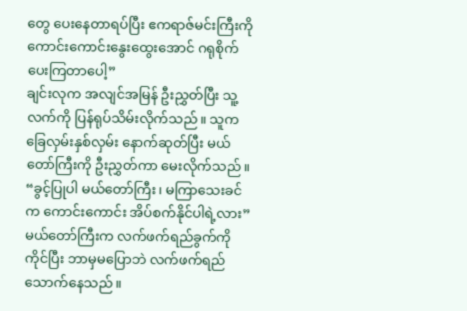တွေ ပေးနေတာရပ်ပြီး ဧကရာဇ်မင်းကြီးကို ကောင်းကောင်းနွေးထွေးအောင် ဂရုစိုက်ပေးကြတာပေါ့”
ချင်းလုက အလျင်အမြန် ဦးညွှတ်ပြီး သူ့လက်ကို ပြန်ရုပ်သိမ်းလိုက်သည်။ သူက ခြေလှမ်းနှစ်လှမ်း နောက်ဆုတ်ပြီး မယ်တော်ကြီးကို ဦးညွှတ်ကာ မေးလိုက်သည်။
“ခွင့်ပြုပါ မယ်တော်ကြီး၊ မကြာသေးခင်က ကောင်းကောင်း အိပ်စက်နိုင်ပါရဲ့လား”
မယ်တော်ကြီးက လက်ဖက်ရည်ခွက်ကို ကိုင်ပြီး ဘာမှမပြောဘဲ လက်ဖက်ရည်သောက်နေသည်။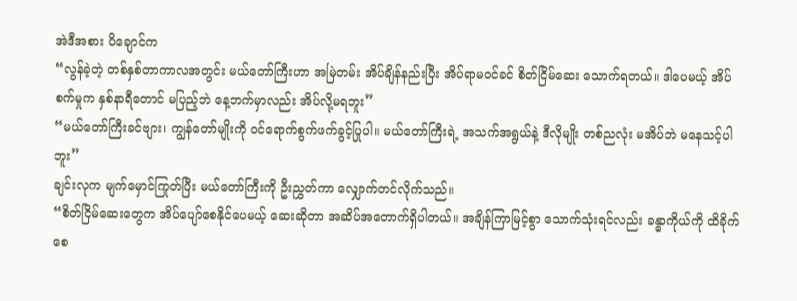အဲဒီအစား ပိချောင်က
“လွန်ခဲ့တဲ့ တစ်နှစ်တာကာလအတွင်း မယ်တော်ကြီးဟာ အမြဲတမ်း အိပ်ချိန်နည်းပြီး အိပ်ရာမဝင်ခင် စိတ်ငြိမ်ဆေး သောက်ရတယ်။ ဒါပေမယ့် အိပ်စက်မှုက နှစ်နာရီတောင် မပြည့်ဘဲ နေ့ဘက်မှာလည်း အိပ်လို့မရဘူး”
“မယ်တော်ကြီးခင်ဗျား၊ ကျွန်တော်မျိုးကို ဝင်ရောက်စွက်ဖက်ခွင့်ပြုပါ။ မယ်တော်ကြီးရဲ့ အသက်အရွယ်နဲ့ ဒီလိုမျိုး တစ်ညလုံး မအိပ်ဘဲ မနေသင့်ပါဘူး”
ချင်းလုက မျက်မှောင်ကြုတ်ပြီး မယ်တော်ကြီးကို ဦးညွှတ်ကာ လျှောက်တင်လိုက်သည်။
“စိတ်ငြိမ်ဆေးတွေက အိပ်ပျော်စေနိုင်ပေမယ့် ဆေးဆိုတာ အဆိပ်အတောက်ရှိပါတယ်။ အချိန်ကြာမြင့်စွာ သောက်သုံးရင်လည်း ခန္ဓာကိုယ်ကို ထိခိုက်စေ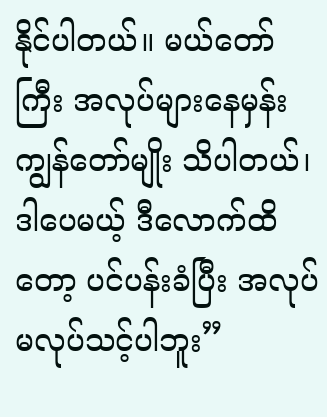နိုင်ပါတယ်။ မယ်တော်ကြီး အလုပ်များနေမှန်း ကျွန်တော်မျိုး သိပါတယ်၊ ဒါပေမယ့် ဒီလောက်ထိတော့ ပင်ပန်းခံပြီး အလုပ်မလုပ်သင့်ပါဘူး”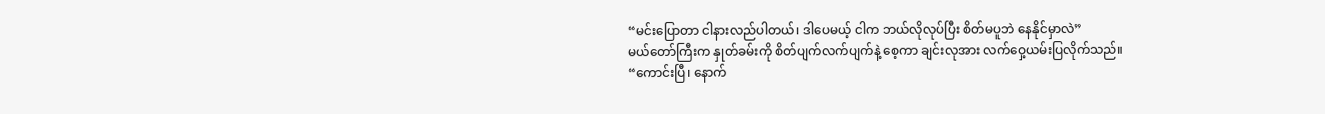“မင်းပြောတာ ငါနားလည်ပါတယ်၊ ဒါပေမယ့် ငါက ဘယ်လိုလုပ်ပြီး စိတ်မပူဘဲ နေနိုင်မှာလဲ”
မယ်တော်ကြီးက နှုတ်ခမ်းကို စိတ်ပျက်လက်ပျက်နဲ့ စေ့ကာ ချင်းလုအား လက်ဝှေ့ယမ်းပြလိုက်သည်။
“ကောင်းပြီ၊ နောက်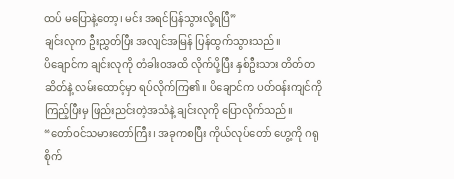ထပ် မပြောနဲ့တော့၊ မင်း အရင်ပြန်သွားလို့ရပြီ”
ချင်းလုက ဦးညွှတ်ပြီး အလျင်အမြန် ပြန်ထွက်သွားသည်။
ပိချောင်က ချင်းလုကို တံခါးဝအထိ လိုက်ပို့ပြီး နှစ်ဦးသား တိတ်တဆိတ်နဲ့ လမ်းထောင့်မှာ ရပ်လိုက်ကြ၏။ ပိချောင်က ပတ်ဝန်းကျင်ကို ကြည့်ပြီးမှ ဖြည်းညင်းတဲ့အသံနဲ့ ချင်းလုကို ပြောလိုက်သည်။
“တော်ဝင်သမားတော်ကြီး၊ အခုကစပြီး ကိုယ်လုပ်တော် ဟွေ့ကို ဂရုစိုက်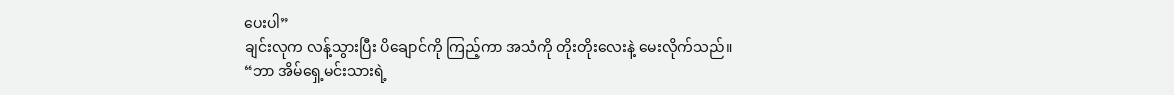ပေးပါ”
ချင်းလုက လန့်သွားပြီး ပိချောင်ကို ကြည့်ကာ အသံကို တိုးတိုးလေးနဲ့ မေးလိုက်သည်။
“ဘာ အိမ်ရှေ့မင်းသားရဲ့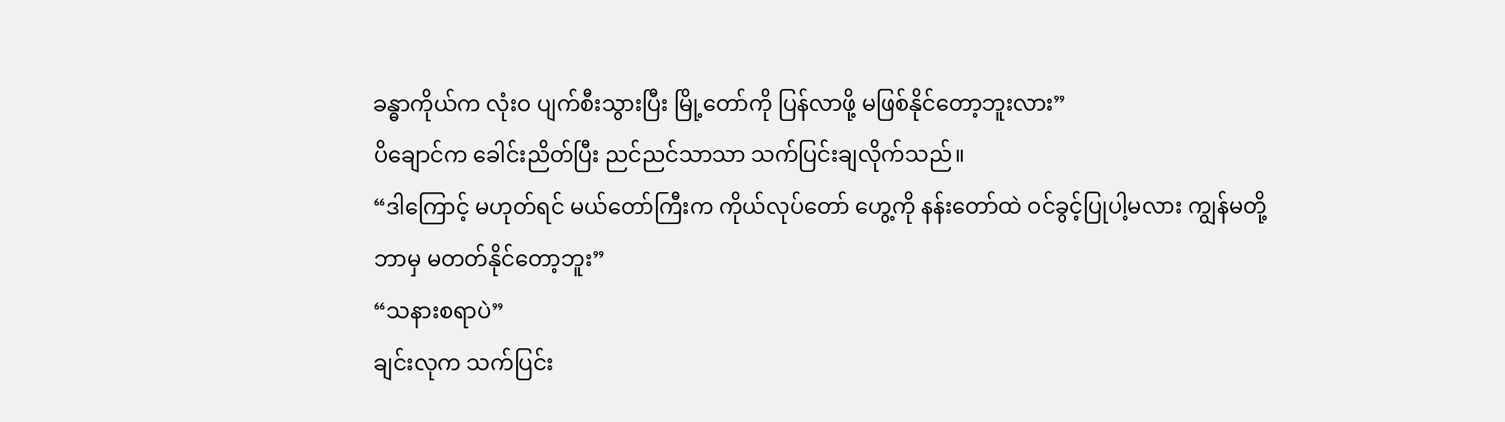ခန္ဓာကိုယ်က လုံးဝ ပျက်စီးသွားပြီး မြို့တော်ကို ပြန်လာဖို့ မဖြစ်နိုင်တော့ဘူးလား”
ပိချောင်က ခေါင်းညိတ်ပြီး ညင်ညင်သာသာ သက်ပြင်းချလိုက်သည်။
“ဒါကြောင့် မဟုတ်ရင် မယ်တော်ကြီးက ကိုယ်လုပ်တော် ဟွေ့ကို နန်းတော်ထဲ ဝင်ခွင့်ပြုပါ့မလား ကျွန်မတို့ ဘာမှ မတတ်နိုင်တော့ဘူး”
“သနားစရာပဲ”
ချင်းလုက သက်ပြင်း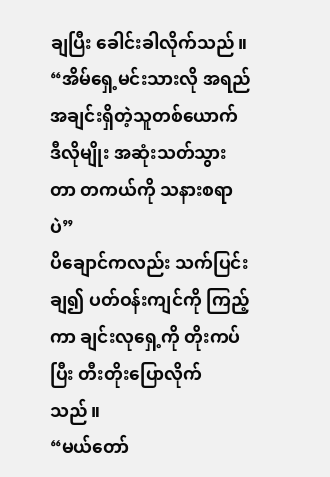ချပြီး ခေါင်းခါလိုက်သည်။
“အိမ်ရှေ့မင်းသားလို အရည်အချင်းရှိတဲ့သူတစ်ယောက် ဒီလိုမျိုး အဆုံးသတ်သွားတာ တကယ်ကို သနားစရာပဲ”
ပိချောင်ကလည်း သက်ပြင်းချ၍ ပတ်ဝန်းကျင်ကို ကြည့်ကာ ချင်းလုရှေ့ကို တိုးကပ်ပြီး တီးတိုးပြောလိုက်သည်။
“မယ်တော်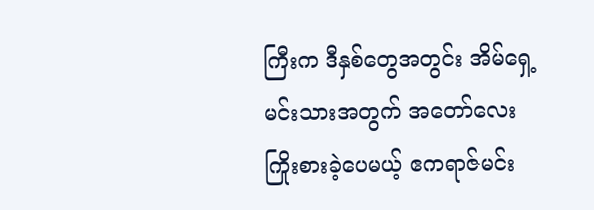ကြီးက ဒီနှစ်တွေအတွင်း အိမ်ရှေ့မင်းသားအတွက် အတော်လေး ကြိုးစားခဲ့ပေမယ့် ဧကရာဇ်မင်း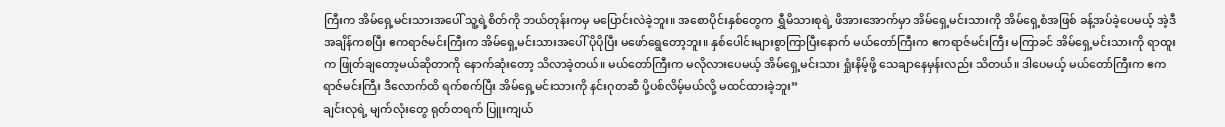ကြီးက အိမ်ရှေ့မင်းသားအပေါ် သူ့ရဲ့စိတ်ကို ဘယ်တုန်းကမှ မပြောင်းလဲခဲ့ဘူး။ အစောပိုင်းနှစ်တွေက ရွှီမိသားစုရဲ့ ဖိအားအောက်မှာ အိမ်ရှေ့မင်းသားကို အိမ်ရှေ့စံအဖြစ် ခန့်အပ်ခဲ့ပေမယ့် အဲ့ဒီအချိန်ကစပြီး ဧကရာဇ်မင်းကြီးက အိမ်ရှေ့မင်းသားအပေါ် ပိုပိုပြီး မဖော်ရွေတော့ဘူး။ နှစ်ပေါင်းများစွာကြာပြီးနောက် မယ်တော်ကြီးက ဧကရာဇ်မင်းကြီး မကြာခင် အိမ်ရှေ့မင်းသားကို ရာထူးက ဖြုတ်ချတော့မယ်ဆိုတာကို နောက်ဆုံးတော့ သိလာခဲ့တယ်။ မယ်တော်ကြီးက မလိုလားပေမယ့် အိမ်ရှေ့မင်းသား ရှုံးနိမ့်ဖို့ သေချာနေမှန်းလည်း သိတယ်။ ဒါပေမယ့် မယ်တော်ကြီးက ဧကရာဇ်မင်းကြီး ဒီလောက်ထိ ရက်စက်ပြီး အိမ်ရှေ့မင်းသားကို နင်းဂုတဆီ ပို့ပစ်လိမ့်မယ်လို့ မထင်ထားခဲ့ဘူး”
ချင်းလုရဲ့ မျက်လုံးတွေ ရုတ်တရက် ပြူးကျယ်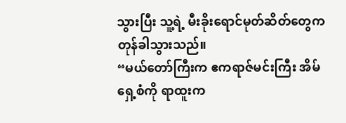သွားပြီး သူ့ရဲ့ မီးခိုးရောင်မုတ်ဆိတ်တွေက တုန်ခါသွားသည်။
“မယ်တော်ကြီးက ဧကရာဇ်မင်းကြီး အိမ်ရှေ့စံကို ရာထူးက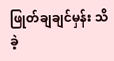ဖြုတ်ချချင်မှန်း သိခဲ့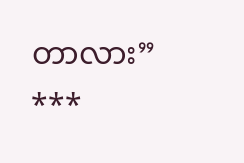တာလား”
***